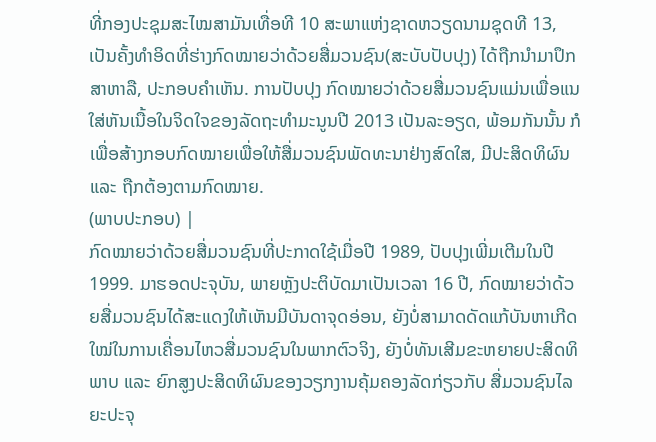ທີ່ກອງປະຊຸມສະໄໝສາມັນເທື່ອທີ 10 ສະພາແຫ່ງຊາດຫວຽດນາມຊຸດທີ 13, ເປັນຄັ້ງທຳອິດທີ່ຮ່າງກົດໝາຍວ່າດ້ວຍສື່ມວນຊົນ(ສະບັບປັບປຸງ) ໄດ້ຖືກນຳມາປຶກສາຫາລື, ປະກອບຄຳເຫັນ. ການປັບປຸງ ກົດໝາຍວ່າດ້ວຍສື່ມວນຊົນແມ່ນເພື່ອແນໃສ່ຫັນເນື້ອໃນຈິດໃຈຂອງລັດຖະທຳມະນູນປີ 2013 ເປັນລະອຽດ, ພ້ອມກັນນັ້ນ ກໍເພື່ອສ້າງກອບກົດໝາຍເພື່ອໃຫ້ສື່ມວນຊົນພັດທະນາຢ່າງສົດໃສ, ມີປະສິດທິຜົນ ແລະ ຖືກຕ້ອງຕາມກົດໝາຍ.
(ພາບປະກອບ) |
ກົດໝາຍວ່າດ້ວຍສື່ມວນຊົນທີ່ປະກາດໃຊ້ເມື່ອປີ 1989, ປັບປຸງເພີ່ມເຕີມໃນປີ 1999. ມາຮອດປະຈຸບັນ, ພາຍຫຼັງປະຕິບັດມາເປັນເວລາ 16 ປີ, ກົດໝາຍວ່າດ້ວຍສື່ມວນຊົນໄດ້ສະແດງໃຫ້ເຫັນມີບັນດາຈຸດອ່ອນ, ຍັງບໍ່ສາມາດດັດແກ້ບັນຫາເກີດໃໝ່ໃນການເຄື່ອນໄຫວສື່ມວນຊົນໃນພາກຕົວຈິງ, ຍັງບໍ່ທັນເສີມຂະຫຍາຍປະສິດທິພາບ ແລະ ຍົກສູງປະສິດທິຜົນຂອງວຽກງານຄຸ້ມຄອງລັດກ່ຽວກັບ ສື່ມວນຊົນໄລຍະປະຈຸ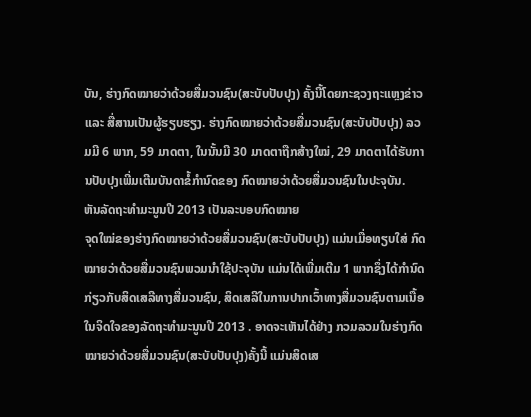ບັນ, ຮ່າງກົດໝາຍວ່າດ້ວຍສື່ມວນຊົນ(ສະບັບປັບປຸງ) ຄັ້ງນີ້ໂດຍກະຊວງຖະແຫຼງຂ່າວ ແລະ ສື່ສານເປັນຜູ້ຮຽບຮຽງ. ຮ່າງກົດໝາຍວ່າດ້ວຍສື່ມວນຊົນ(ສະບັບປັບປຸງ) ລວມມີ 6 ພາກ, 59 ມາດຕາ, ໃນນັ້ນມີ 30 ມາດຕາຖືກສ້າງໃໝ່, 29 ມາດຕາໄດ້ຮັບການປັບປຸງເພີ່ມເຕີມບັນດາຂໍ້ກຳນົດຂອງ ກົດໝາຍວ່າດ້ວຍສື່ມວນຊົນໃນປະຈຸບັນ.
ຫັນລັດຖະທຳມະນູນປີ 2013 ເປັນລະບອບກົດໝາຍ
ຈຸດໃໝ່ຂອງຮ່າງກົດໝາຍວ່າດ້ວຍສື່ມວນຊົນ(ສະບັບປັບປຸງ) ແມ່ນເມື່ອທຽບໃສ່ ກົດໝາຍວ່າດ້ວຍສື່ມວນຊົນພວມນຳໃຊ້ປະຈຸບັນ ແມ່ນໄດ້ເພີ່ມເຕີມ 1 ພາກຊຶ່ງໄດ້ກຳນົດກ່ຽວກັບສິດເສລີທາງສື່ມວນຊົນ, ສິດເສລີໃນການປາກເວົ້າທາງສື່ມວນຊົນຕາມເນື້ອໃນຈິດໃຈຂອງລັດຖະທຳມະນູນປີ 2013 . ອາດຈະເຫັນໄດ້ຢ່າງ ກວມລວມໃນຮ່າງກົດໝາຍວ່າດ້ວຍສື່ມວນຊົນ(ສະບັບປັບປຸງ)ຄັ້ງນີ້ ແມ່ນສິດເສ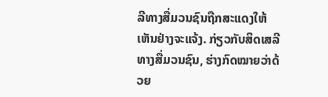ລີທາງສື່ມວນຊົນຖືກສະແດງໃຫ້ເຫັນຢ່າງຈະແຈ້ງ. ກ່ຽວກັບສິດເສລີທາງສື່ມວນຊົນ, ຮ່າງກົດໝາຍວ່າດ້ວຍ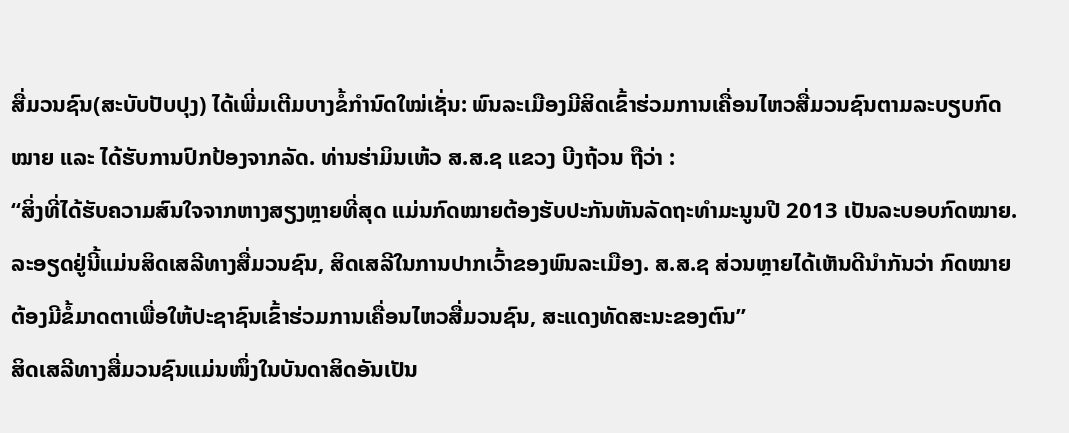ສື່ມວນຊົນ(ສະບັບປັບປຸງ) ໄດ້ເພີ່ມເຕີມບາງຂໍ້ກຳນົດໃໝ່ເຊັ່ນ: ພົນລະເມືອງມີສິດເຂົ້າຮ່ວມການເຄື່ອນໄຫວສື່ມວນຊົນຕາມລະບຽບກົດໝາຍ ແລະ ໄດ້ຮັບການປົກປ້ອງຈາກລັດ. ທ່ານຮ່າມິນເຫ້ວ ສ.ສ.ຊ ແຂວງ ບີງຖ້ວນ ຖືວ່າ :
“ສິ່ງທີ່ໄດ້ຮັບຄວາມສົນໃຈຈາກຫາງສຽງຫຼາຍທີ່ສຸດ ແມ່ນກົດໝາຍຕ້ອງຮັບປະກັນຫັນລັດຖະທຳມະນູນປີ 2013 ເປັນລະບອບກົດໝາຍ. ລະອຽດຢູ່ນີ້ແມ່ນສິດເສລີທາງສື່ມວນຊົນ, ສິດເສລີໃນການປາກເວົ້າຂອງພົນລະເມືອງ. ສ.ສ.ຊ ສ່ວນຫຼາຍໄດ້ເຫັນດີນຳກັນວ່າ ກົດໝາຍຕ້ອງມີຂໍ້ມາດຕາເພື່ອໃຫ້ປະຊາຊົນເຂົ້າຮ່ວມການເຄື່ອນໄຫວສື່ມວນຊົນ, ສະແດງທັດສະນະຂອງຕົນ”
ສິດເສລີທາງສື່ມວນຊົນແມ່ນໜຶ່ງໃນບັນດາສິດອັນເປັນ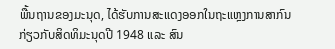ພື້ນຖານຂອງມະນຸດ, ໄດ້ຮັບການສະແດງອອກໃນຖະແຫຼງການສາກົນກ່ຽວກັບສິດທິມະນຸດປີ 1948 ແລະ ສົນ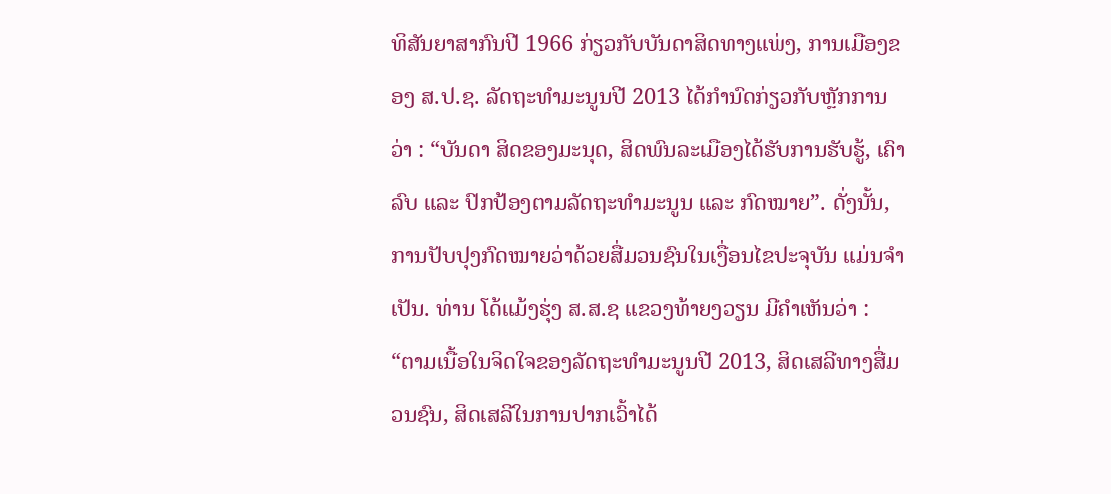ທິສັນຍາສາກົນປີ 1966 ກ່ຽວກັບບັນດາສິດທາງແພ່ງ, ການເມືອງຂອງ ສ.ປ.ຊ. ລັດຖະທຳມະນູນປີ 2013 ໄດ້ກຳນົດກ່ຽວກັບຫຼັກການວ່າ : “ບັນດາ ສິດຂອງມະນຸດ, ສິດພົນລະເມືອງໄດ້ຮັບການຮັບຮູ້, ເຄົາລົບ ແລະ ປົກປ້ອງຕາມລັດຖະທຳມະນູນ ແລະ ກົດໝາຍ”. ດັ່ງນັ້ນ, ການປັບປຸງກົດໝາຍວ່າດ້ວຍສື່ມວນຊົນໃນເງື່ອນໄຂປະຈຸບັນ ແມ່ນຈຳເປັນ. ທ່ານ ໂດ້ແມ້ງຮຸ່ງ ສ.ສ.ຊ ແຂວງທ້າຍງວຽນ ມີຄຳເຫັນວ່າ :
“ຕາມເນື້ອໃນຈິດໃຈຂອງລັດຖະທຳມະນູນປີ 2013, ສິດເສລີທາງສື່ມວນຊົນ, ສິດເສລີໃນການປາກເວົ້າໄດ້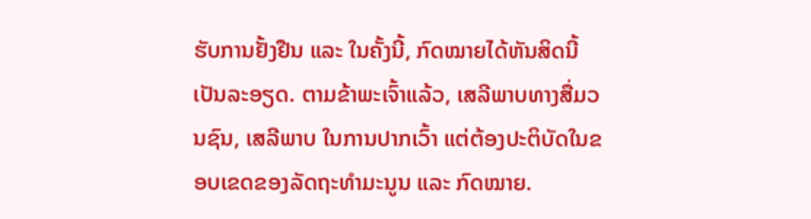ຮັບການຢັ້ງຢືນ ແລະ ໃນຄັ້ງນີ້, ກົດໝາຍໄດ້ຫັນສິດນີ້ເປັນລະອຽດ. ຕາມຂ້າພະເຈົ້າແລ້ວ, ເສລີພາບທາງສື່ມວນຊົນ, ເສລີພາບ ໃນການປາກເວົ້າ ແຕ່ຕ້ອງປະຕິບັດໃນຂອບເຂດຂອງລັດຖະທຳມະນູນ ແລະ ກົດໝາຍ.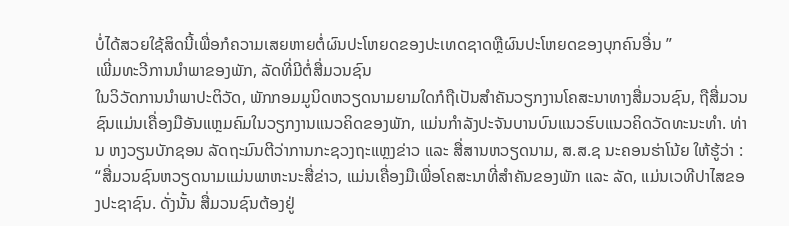ບໍ່ໄດ້ສວຍໃຊ້ສິດນີ້ເພື່ອກໍຄວາມເສຍຫາຍຕໍ່ຜົນປະໂຫຍດຂອງປະເທດຊາດຫຼືຜົນປະໂຫຍດຂອງບຸກຄົນອື່ນ ”
ເພີ່ມທະວີການນຳພາຂອງພັກ, ລັດທີ່ມີຕໍ່ສື່ມວນຊົນ
ໃນວິວັດການນຳພາປະຕິວັດ, ພັກກອມມູນິດຫວຽດນາມຍາມໃດກໍຖືເປັນສຳຄັນວຽກງານໂຄສະນາທາງສື່ມວນຊົນ, ຖືສື່ມວນຊົນແມ່ນເຄື່ອງມືອັນແຫຼມຄົມໃນວຽກງານແນວຄິດຂອງພັກ, ແມ່ນກຳລັງປະຈັນບານບົນແນວຮົບແນວຄິດວັດທະນະທຳ. ທ່ານ ຫງວຽນບັກຊອນ ລັດຖະມົນຕີວ່າການກະຊວງຖະແຫຼງຂ່າວ ແລະ ສື່ສານຫວຽດນາມ, ສ.ສ.ຊ ນະຄອນຮ່າໂນ້ຍ ໃຫ້ຮູ້ວ່າ :
“ສື່ມວນຊົນຫວຽດນາມແມ່ນພາຫະນະສື່ຂ່າວ, ແມ່ນເຄື່ອງມືເພື່ອໂຄສະນາທີ່ສຳຄັນຂອງພັກ ແລະ ລັດ, ແມ່ນເວທີປາໄສຂອງປະຊາຊົນ. ດັ່ງນັ້ນ ສື່ມວນຊົນຕ້ອງຢູ່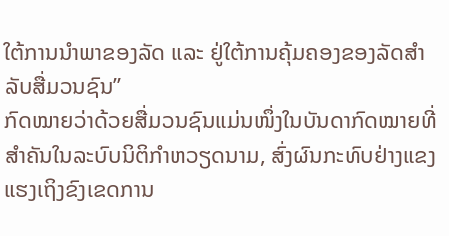ໃຕ້ການນຳພາຂອງລັດ ແລະ ຢູ່ໃຕ້ການຄຸ້ມຄອງຂອງລັດສຳລັບສື່ມວນຊົນ”
ກົດໝາຍວ່າດ້ວຍສື່ມວນຊົນແມ່ນໜຶ່ງໃນບັນດາກົດໝາຍທີ່ສຳຄັນໃນລະບົບນິຕິກຳຫວຽດນາມ, ສົ່ງຜົນກະທົບຢ່າງແຂງແຮງເຖິງຂົງເຂດການ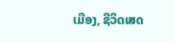ເມືອງ, ຊີວິດເສດ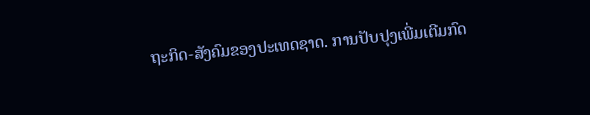ຖະກິດ-ສັງຄົມຂອງປະເທດຊາດ. ການປັບປຸງເພີ່ມເຕີມກົດ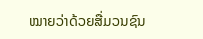ໝາຍວ່າດ້ວຍສື່ມວນຊົນ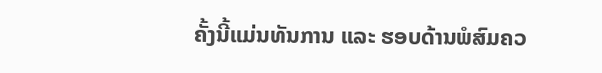ຄັ້ງນີ້ແມ່ນທັນການ ແລະ ຮອບດ້ານພໍສົມຄວ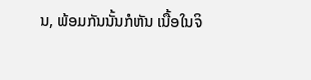ນ, ພ້ອມກັນນັ້ນກໍຫັນ ເນື້ອໃນຈິ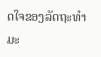ດໃຈຂອງລັດຖະທຳມະ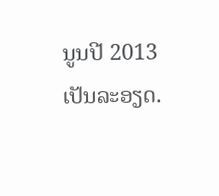ນູນປີ 2013 ເປັນລະອຽດ.